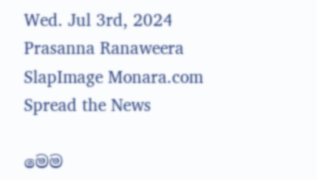Wed. Jul 3rd, 2024
Prasanna Ranaweera SlapImage Monara.com
Spread the News

මෙම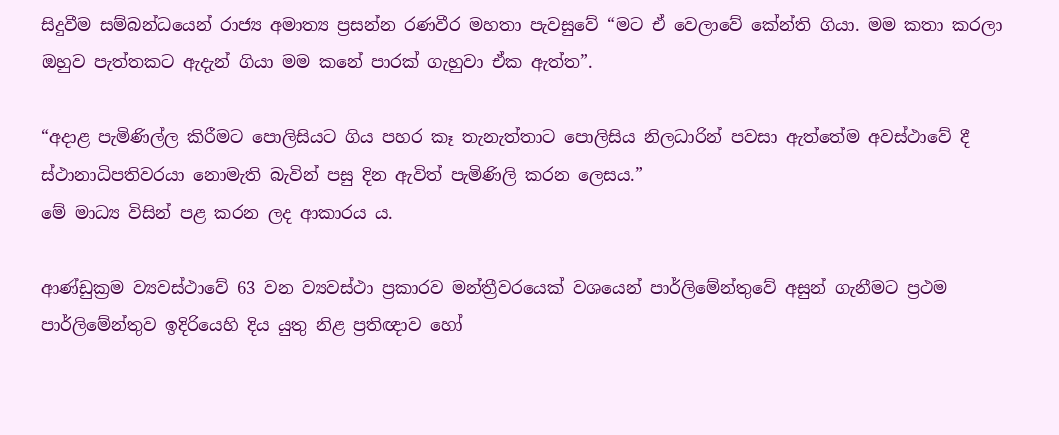සිදුවීම සම්බන්ධයෙන් රාජ්‍ය අමාත්‍ය ප්‍රසන්න රණවීර මහතා පැවසුවේ “මට ඒ වෙලාවේ කේන්ති ගියා. මම කතා කරලා ඔහුව පැත්තකට ඇදැන් ගියා මම කනේ පාරක් ගැහුවා ඒක ඇත්ත”.

“අදාළ පැමිණිල්ල කිරීමට පොලිසියට ගිය පහර කෑ තැනැත්තාට පොලිසිය නිලධාරින් පවසා ඇත්තේම අවස්ථාවේ දී ස්ථානාධිපතිවරයා නොමැති බැවින් පසු දින ඇවිත් පැමිණිලි කරන ලෙසය.”
මේ මාධ්‍ය විසින් පළ කරන ලද ආකාරය ය.

ආණ්ඩුක්‍රම ව්‍යවස්ථාවේ 63 වන ව්‍යවස්ථා ප්‍රකාරව මන්ත්‍රීවරයෙක් වශයෙන් පාර්ලිමේන්තුවේ අසුන් ගැනීමට ප්‍රථම පාර්ලිමේන්තුව ඉදිරියෙහි දිය යුතු නිළ ප්‍රතිඥාව හෝ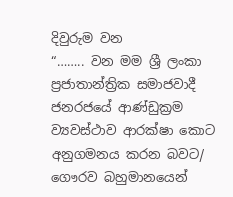දිවුරුම වන
“…….. වන මම ශ්‍රී ලංකා ප්‍රජාතාන්ත්‍රික සමාජවාදී ජනරජයේ ආණ්ඩුක්‍රම ව්‍යවස්ථාව ආරක්ෂා කොට අනුගමනය කරන බවට/ ගෞරව බහුමානයෙන්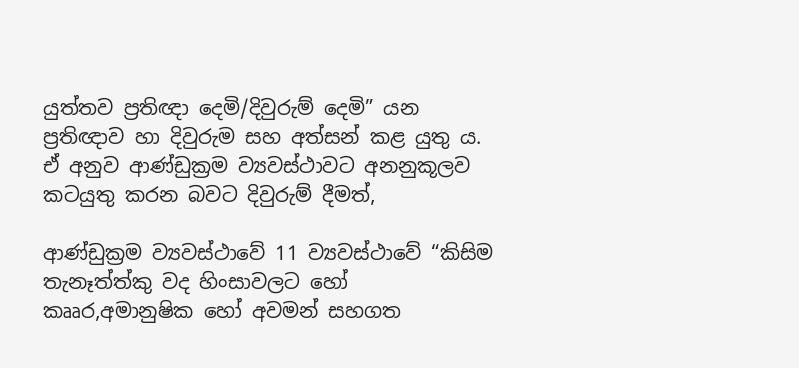යුත්තව ප්‍රතිඥා දෙමි/දිවුරුම් දෙමි” යන ප්‍රතිඥාව හා දිවුරුම සහ අත්සන් කළ යුතු ය. ඒ අනුව ආණ්ඩුක්‍රම ව්‍යවස්ථාවට අනනුකූලව කටයුතු කරන බවට දිවුරුම් දීමත්,

ආණ්ඩුක්‍රම ව්‍යවස්ථාවේ 11 ව්‍යවස්ථාවේ “කිසිම තැනෑත්ත්කු වද හිංසාවලට හෝ කෲර,අමානුෂික හෝ අවමන් සහගත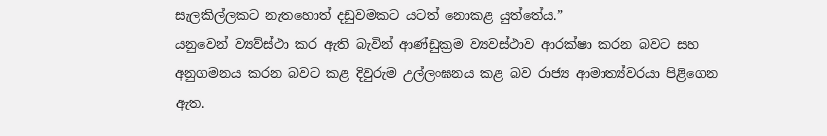සැලකිල්ලකට නැතහොත් දඩුවමකට යටත් නොකළ යුත්තේය.”
යනුවෙන් ව්‍යව්ස්ථා කර ඇති බැවින් ආණ්ඩුක්‍රම ව්‍යවස්ථාව ආරක්ෂා කරන බවට සහ අනුගමනය කරන බවට කළ දිවුරුම උල්ලංඝනය කළ බව රාජ්‍ය ආමාත්‍ය්වරයා පිළිගෙන ඇත.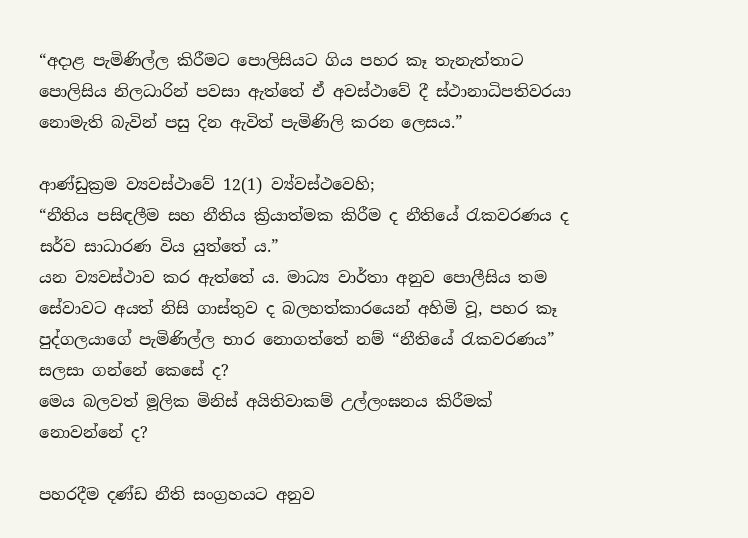“අදාළ පැමිණිල්ල කිරීමට පොලිසියට ගිය පහර කෑ තැනැත්තාට පොලිසිය නිලධාරින් පවසා ඇත්තේ ඒ අවස්ථාවේ දී ස්ථානාධිපතිවරයා නොමැති බැවින් පසු දින ඇවිත් පැමිණිලි කරන ලෙසය.”

ආණ්ඩුක්‍රම ව්‍යවස්ථාවේ 12(1) ව්‍ය්වස්ථවෙහි;
“නීතිය පසිඳලීම සහ නීතිය ක්‍රියාත්මක කිරීම ද නීතියේ රැකවරණය ද සර්ව සාධාරණ විය යුත්තේ ය.”
යන ව්‍යවස්ථාව කර ඇත්තේ ය. මාධ්‍ය වාර්තා අනුව පොලීසිය තම සේවාවට අයත් නිසි ගාස්තුව ද බලහත්කාරයෙන් අහිමි වූ, පහර කෑ පුද්ගලයාගේ පැමිණිල්ල භාර නොගත්තේ නම් “නීතියේ රැකවරණය” සලසා ගන්නේ කෙසේ ද?
මෙය බලවත් මූලික මිනිස් අයිතිවාකම් උල්ලංඝනය කිරීමක් නොවන්නේ ද?

පහරදීම දණ්ඩ නීති සංග්‍රහයට අනුව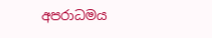අපරාධමය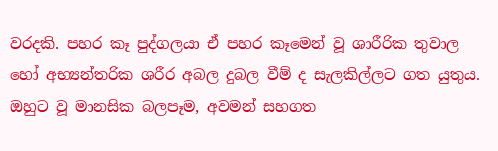වරදකි. පහර කෑ පුද්ගලයා ඒ පහර කෑමෙන් වූ ශාරීරික තුවාල හෝ අභ්‍යන්තරික ශරීර අබල දුබල වීම් ද සැලකිල්ලට ගත යුතුය. ඔහුට වූ මානසික බලපෑම, අවමන් සහගත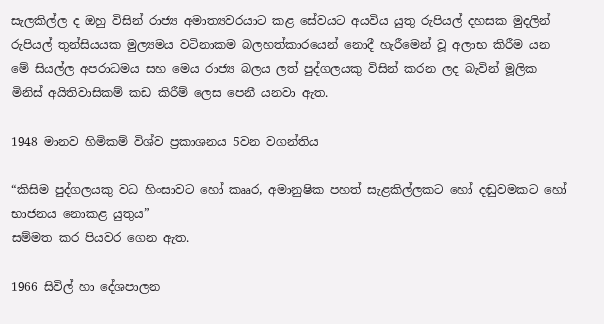සැලකිල්ල ද ඔහු විසින් රාජ්‍ය අමාත්‍යවරයාට කළ සේවයට අයවිය යුතු රුපියල් දහසක මුදලින් රුපියල් තුන්සියයක මුල්‍යමය වටිනාකම බලහත්කාරයෙන් නොදී හැරීමෙන් වූ අලාභ කිරීම යන මේ සියල්ල අපරාධමය සහ මෙය රාජ්‍ය බලය ලත් පුද්ගලයකු විසින් කරන ලද බැවින් මූලික මිනිස් අයිතිවාසිකම් කඩ කිරීම් ලෙස පෙනී යනවා ඇත.

1948 මානව හිමිකම් විශ්ව ප්‍රකාශනය 5වන වගන්තිය

“කිසිම පුද්ගලයකු වධ හිංසාවට හෝ කෲර, අමානුෂික පහත් සැළකිල්ලකට හෝ දඬුවමකට හෝ භාජනය නොකළ යුතුය”
සම්මත කර පියවර ගෙන ඇත.

1966 සිවිල් හා දේශපාලන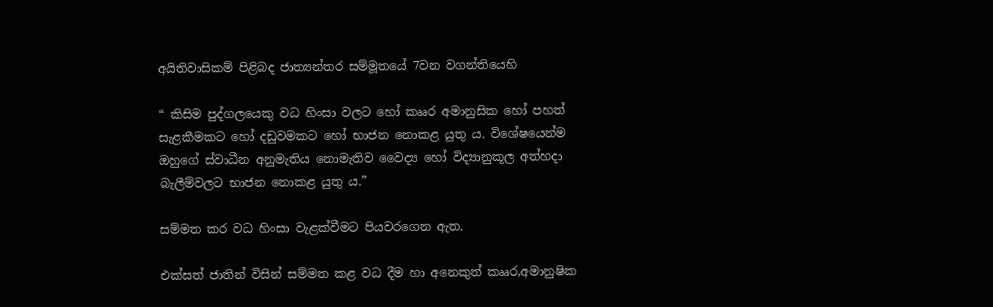අයිතිවාසිකම් පිළිබද ජාත්‍යන්තර සම්මූතයේ 7වන වගන්තියෙහි

“ කිසිම පුද්ගලයෙකු වධ හිංසා වලට හෝ කෲර අමානුසික හෝ පහත් සැළකීමකට හෝ දඩුවමකට හෝ භාජන නොකළ යුතු ය. විශේෂයෙන්ම ඔහුගේ ස්වාධීන අනුමැතිය නොමැතිව වෛද්‍ය හෝ විද්‍යානුකූල අත්හදා බැලීම්වලට භාජන නොකළ යුතු ය.”

සම්මත කර වධ හිංසා වැළක්වීමට පියවරගෙන ඇත.

එක්සත් ජාතින් විසින් සම්මත කළ වධ දීම හා අනෙකුත් කෲර,අමානුෂික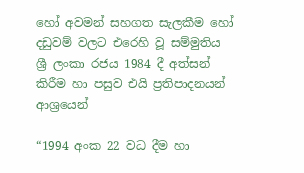හෝ අවමන් සහගත සැලකීම හෝ දඩුවම් වලට එරෙහි වූ සම්මුතිය ශ්‍රී ලංකා රජය 1984 දී අත්සන් කිරීම හා පසුව එයි ප්‍රතිපාදනයන් ආශ්‍රයෙන්

“1994 අංක 22 වධ දීම හා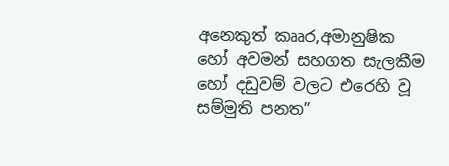අනෙකුත් කෲර,අමානුෂික හෝ අවමන් සහගත සැලකීම හෝ දඩුවම් වලට එරෙහි වූ සම්මුති පනත”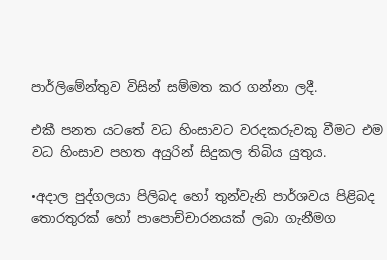පාර්ලිමේන්‍තුව විසින් සම්මත කර ගන්නා ලදී.

එකී පනත යටතේ වධ හිංසාවට වරදකරුවකු වීමට එම වධ හිංසාව පහත අයුරින් සිදුකල තිබිය යුතුය.

•අදාල පුද්ගලයා පිලිබද හෝ තුන්වැනි පාර්ශවය පිළිබද තොරතුරක් හෝ පාපොච්චාරනයක් ලබා ගැනීමග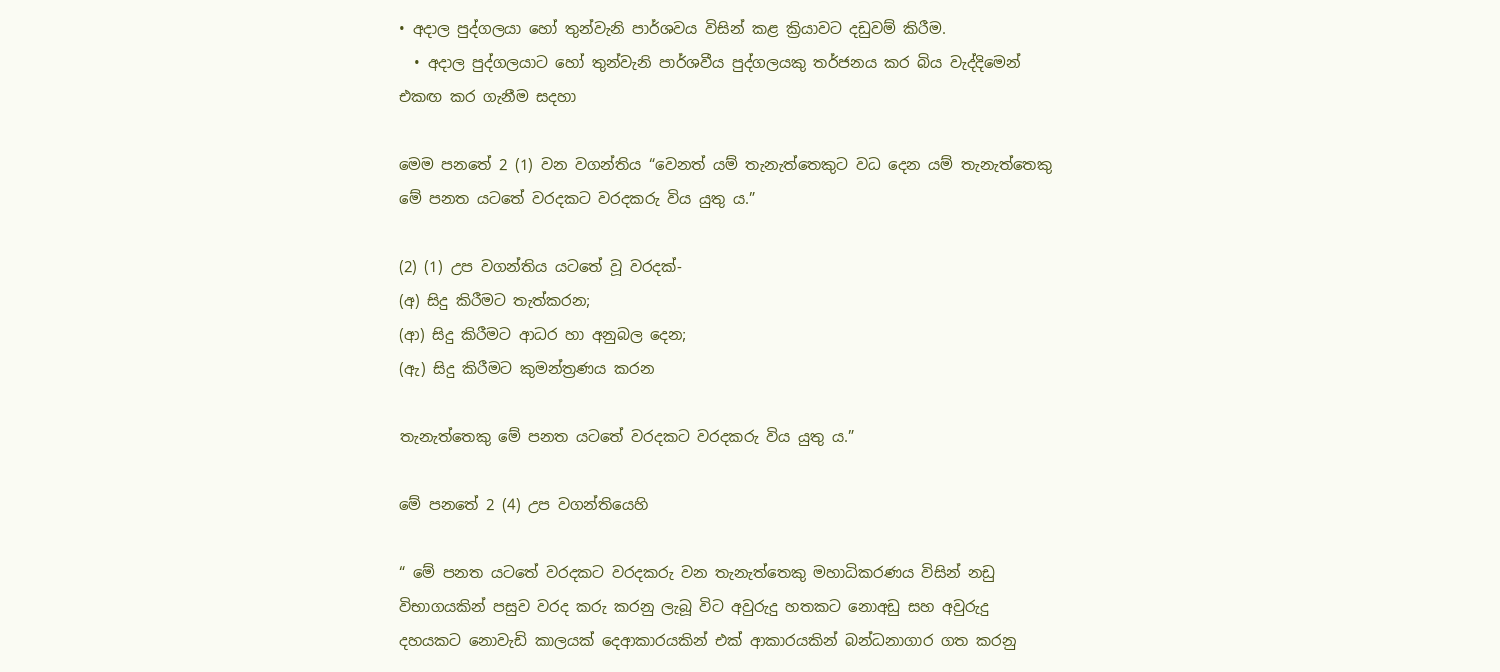• අදාල පුද්ගලයා හෝ තුන්වැනි පාර්ශවය විසින් කළ ක්‍රියාවට දඩුවම් කිරීම.
  • අදාල පුද්ගලයාට හෝ තුන්වැනි පාර්ශවීය පුද්ගලයකු තර්ජනය කර බිය වැද්දිමෙන් එකඟ කර ගැනීම සදහා

මෙම පනතේ 2 (1) වන වගන්තිය “වෙනත් යම් තැනැත්තෙකුට වධ දෙන යම් තැනැත්තෙකු මේ පනත යටතේ වරදකට වරදකරු විය යුතු ය.”

(2) (1) උප වගන්තිය යටතේ වූ වරදක්-
(අ) සිදු කිරීමට තැත්කරන;
(ආ) සිදු කිරීමට ආධර හා අනුබල දෙන;
(ඇ) සිදු කිරීමට කුමන්ත්‍රණය කරන

තැනැත්තෙකු මේ පනත යටතේ වරදකට වරදකරු විය යුතු ය.”

මේ පනතේ 2 (4) උප වගන්තියෙහි

“ මේ පනත යටතේ වරදකට වරදකරු වන තැනැත්තෙකු මහාධිකරණය විසින් නඩු විභාගයකින් පසුව වරද කරු කරනු ලැබූ විට අවුරුදු හතකට නොඅඩු සහ අවුරුදු දහයකට නොවැඩි කාලයක් දෙආකාරයකින් එක් ආකාරයකින් බන්ධනාගාර ගත කරනු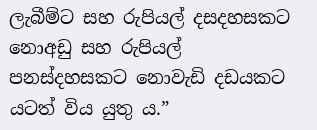ලැබීම්ට සහ රුපියල් දසදහසකට නොඅඩු සහ රුපියල් පනස්දහසකට නොවැඩි දඩයකට යටත් විය යුතු ය.”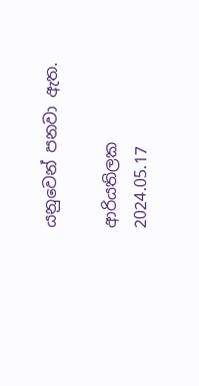යනුවෙන් පනවා ඇත.

ආරියතිලක
2024.05.17